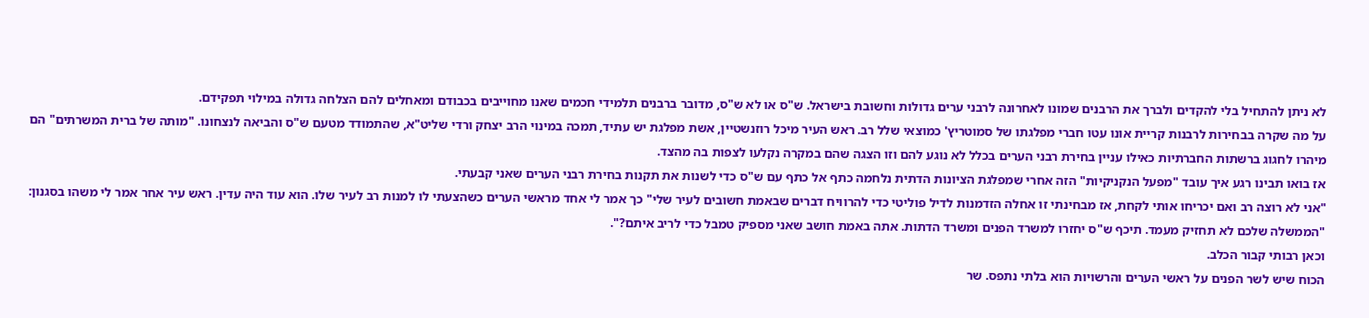לא ניתן להתחיל בלי להקדים ולברך את הרבנים שמונו לאחרונה לרבני ערים גדולות וחשובת בישראל. ש"ס או לא ש"ס, מדובר ברבנים תלמידי חכמים שאנו מחוייבים בכבודם ומאחלים להם הצלחה גדולה במילוי תפקידם.
על מה שקרה בבחירות לרבנות קריית אונו עטו חברי מפלגתו של סמוטריץ' כמוצאי שלל רב. ראש העיר מיכל רוזנשטיין, אשת מפלגת יש עתיד, תמכה במינוי הרב יצחק ורדי שליט"א, שהתמודד מטעם ש"ס והביאה לנצחונו. "מותה של ברית המשרתים" הם מיהרו לחגוג ברשתות החברתיות כאילו עניין בחירת רבני הערים בכלל לא נוגע להם וזו הצגה שהם במקרה נקלעו לצפות בה מהצד.
אז בואו תבינו רגע איך עובד "מפעל הנקניקיות" הזה אחרי שמפלגת הציונות הדתית נלחמה כתף אל כתף עם ש"ס כדי לשנות את תקנות בחירת רבני הערים שאני קבעתי.
"אני לא רוצה רב ואם יכריחו אותי לקחת, אז מבחינתי זו אחלה הזדמנות לדיל פוליטי כדי להרוויח דברים שבאמת חשובים לעיר שלי" כך אמר לי אחד מראשי הערים כשהצעתי לו למנות רב לעיר שלו. הוא עוד היה עדין. ראש עיר אחר אמר לי משהו בסגנון: "הממשלה שלכם לא תחזיק מעמד. תיכף ש"ס יחזרו למשרד הפנים ומשרד הדתות. אתה באמת חושב שאני מספיק טמבל כדי לריב איתם?".
וכאן רבותי קבור הכלב.
הכוח שיש לשר הפנים על ראשי הערים והרשויות הוא בלתי נתפס. שר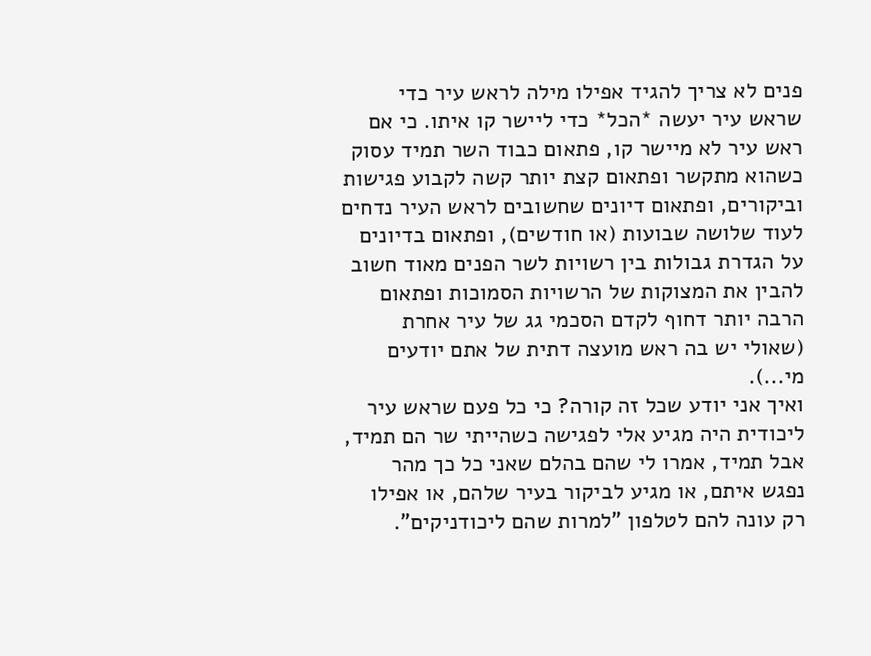פנים לא צריך להגיד אפילו מילה לראש עיר כדי שראש עיר יעשה *הכל* כדי ליישר קו איתו. כי אם ראש עיר לא מיישר קו, פתאום כבוד השר תמיד עסוק כשהוא מתקשר ופתאום קצת יותר קשה לקבוע פגישות וביקורים, ופתאום דיונים שחשובים לראש העיר נדחים לעוד שלושה שבועות (או חודשים), ופתאום בדיונים על הגדרת גבולות בין רשויות לשר הפנים מאוד חשוב להבין את המצוקות של הרשויות הסמוכות ופתאום הרבה יותר דחוף לקדם הסכמי גג של עיר אחרת (שאולי יש בה ראש מועצה דתית של אתם יודעים מי...).
ואיך אני יודע שכל זה קורה? כי כל פעם שראש עיר ליכודית היה מגיע אלי לפגישה כשהייתי שר הם תמיד, אבל תמיד, אמרו לי שהם בהלם שאני כל כך מהר נפגש איתם, או מגיע לביקור בעיר שלהם, או אפילו רק עונה להם לטלפון "למרות שהם ליכודניקים".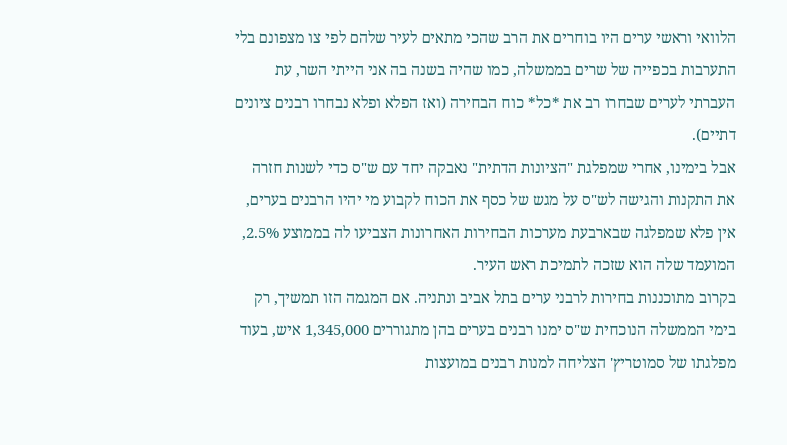הלוואי וראשי ערים היו בוחרים את הרב שהכי מתאים לעיר שלהם לפי צו מצפונם בלי התערבות בכפייה של שרים בממשלה, כמו שהיה בשנה בה אני הייתי השר, עת העברתי לערים שבחרו רב את *כל* כוח הבחירה (ואז הפלא ופלא נבחרו רבנים ציונים דתיים).
אבל בימינו, אחרי שמפלגת "הציונות הדתית" נאבקה יחד עם ש"ס כדי לשנות חזרה את התקנות והגישה לש"ס על מגש של כסף את הכוח לקבוע מי יהיו הרבנים בערים, אין פלא שמפלגה שבארבעת מערכות הבחירות האחרונות הצביעו לה בממוצע 2.5%, המועמד שלה הוא שזכה לתמיכת ראש העיר.
בקרוב מתוכננות בחירות לרבני ערים בתל אביב ונתניה. אם המגמה הזו תמשיך, רק בימי הממשלה הנוכחית ש"ס ימנו רבנים בערים בהן מתגוררים 1,345,000 איש, בעוד מפלגתו של סמוטריץ' הצליחה למנות רבנים במועצות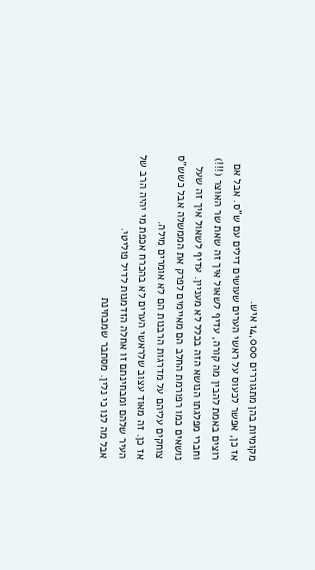מקומיות בהן מתגוררים 14,000 איש.
אז כן, אפשר לכעוס על ראשי הערים שעושים דילים עם ש"ס. אבל אם רוצים באמת להבין מה קורה, עדיף לשאול איך זה שאת שר האוצר (!!!) וחברי מפלגתו הנושא הזה בכלל לא מעניין. עדיף לשאול איך זה שעל נושאים כמו רפורמת החלב הם מאיימים לפרק את הממשלה אבל כשש"ס צוחקים עליהם על מדרגות הרבנות הם לא אומרים מילה.
אז כן. זה מאוד עצוב שלראשי הערים לא בהכרח אכפת מי יהיה הרב של העיר שלהם ומבחינתם זו אחלה הזדמנות לדיל פוליטי.
אבל מה לנו כי נלין. מסתבר שמבחינת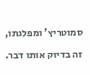סמוטריץ' ומפלגתו, זה בדיוק אותו דבר.